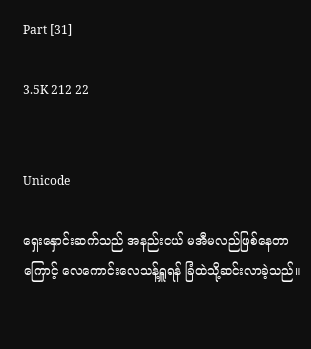Part [31]

3.5K 212 22


Unicode

ရှေးနှောင်းဆက်သည် အနည်းငယ် မအီမလည်ဖြစ်နေတာကြောင့် လေကောင်းလေသန့်ရှူရန် ခြံထဲသို့ဆင်းလာခဲ့သည်။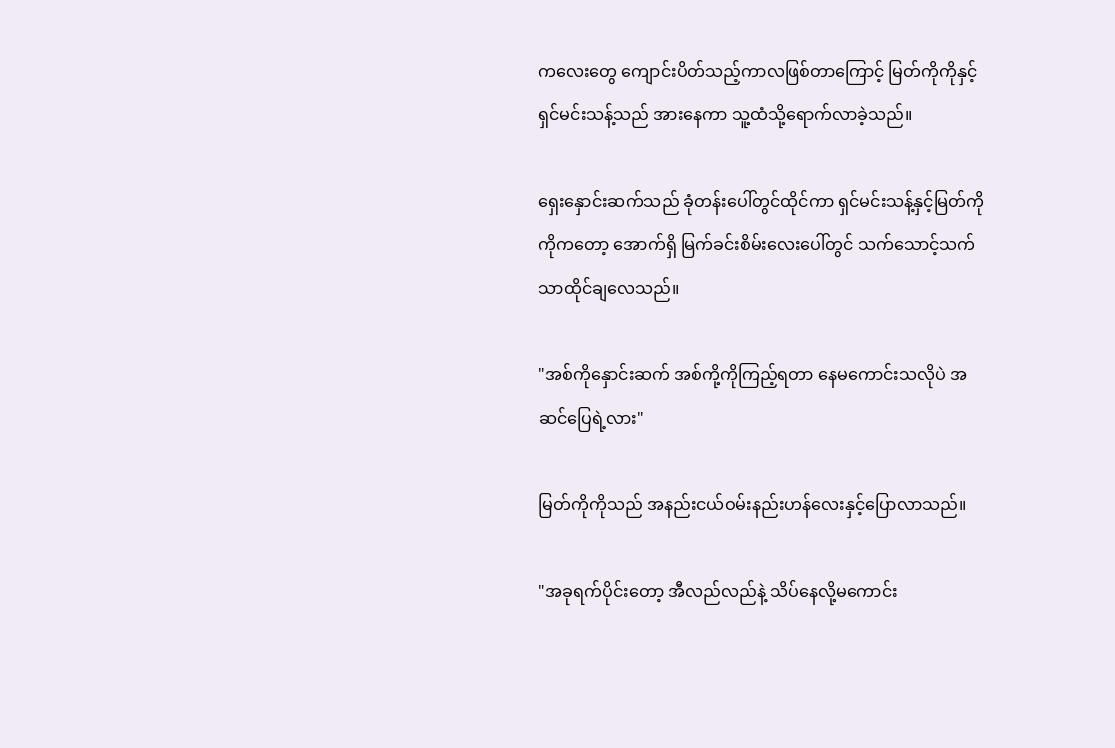ကလေးတွေ ကျောင်းပိတ်သည့်ကာလဖြစ်တာကြောင့် မြတ်ကိုကိုနှင့် ရှင်မင်းသန့်သည် အားနေကာ သူ့ထံသို့ရောက်လာခဲ့သည်။

ရှေးနှောင်းဆက်သည် ခုံတန်းပေါ်တွင်ထိုင်ကာ ရှင်မင်းသန့်နှင့်မြတ်ကိုကိုကတော့ အောက်ရှိ မြက်ခင်းစိမ်းလေးပေါ်တွင် သက်သောင့်သက်သာထိုင်ချလေသည်။

"အစ်ကိုနှောင်းဆက် အစ်ကို့ကိုကြည့်ရတာ နေမကောင်းသလိုပဲ အဆင်ပြေရဲ့လား"

မြတ်ကိုကိုသည် အနည်းငယ်ဝမ်းနည်းဟန်လေးနှင့်ပြောလာသည်။

"အခုရက်ပိုင်းတော့ အီလည်လည်နဲ့ သိပ်နေလို့မကောင်း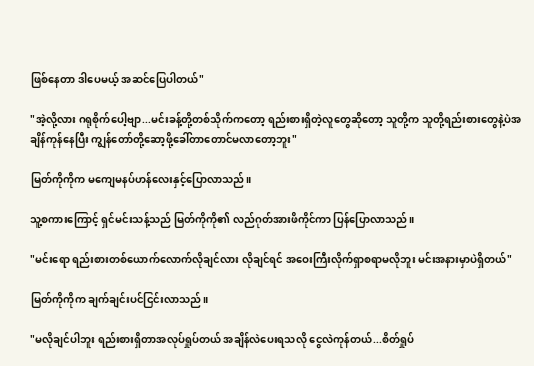ဖြစ်နေတာ ဒါပေမယ့် အဆင်ပြေပါတယ်"

"အဲ့လို့လား ဂရုစိုက်ပေါ့ဗျာ...မင်းခန့်တို့တစ်သိုက်ကတော့ ရည်းစားရှိတဲ့လူတွေဆိုတော့ သူတို့က သူတို့ရည်းစားတွေနဲ့ပဲအချိန်ကုန်နေပြီး ကျွန်တော်တို့ဆော့ဖို့ခေါ်တာတောင်မလာတော့ဘူး"

မြတ်ကိုကိုက မကျေမနပ်ဟန်လေးနှင့်ပြောလာသည်။

သူ့စကားကြောင့် ရှင်မင်းသန့်သည် မြတ်ကိုကို၏ လည်ဂုတ်အားဖိကိုင်ကာ ပြန်ပြောလာသည်။

"မင်းရော ရည်းစားတစ်ယောက်လောက်လိုချင်လား လိုချင်ရင် အဝေးကြီးလိုက်ရှာစရာမလိုဘူး မင်းအနားမှာပဲရှိတယ်"

မြတ်ကိုကိုက ချက်ချင်းပင်ငြင်းလာသည်။

"မလိုချင်ပါဘူး ရည်းစားရှိတာအလုပ်ရှုပ်တယ် အချိန်လဲပေးရသလို ငွေလဲကုန်တယ်...စိတ်ရှုပ်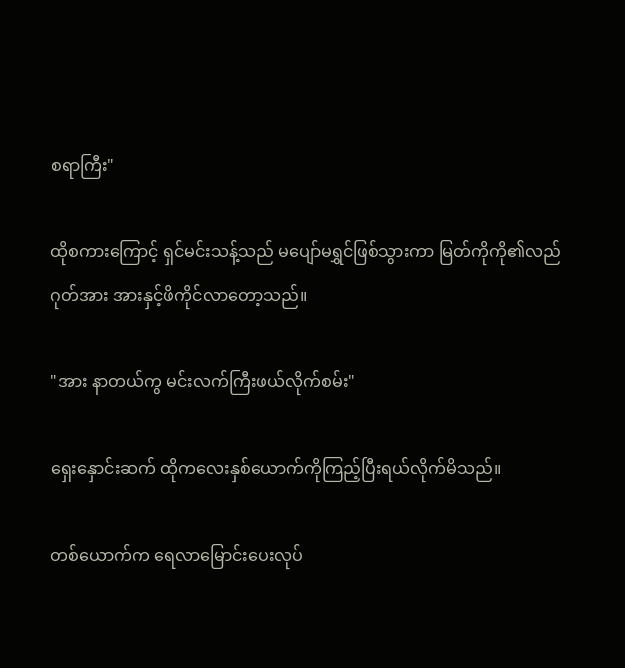စရာကြီး"

ထိုစကားကြောင့် ရှင်မင်းသန့်သည် မပျော်မရွှင်ဖြစ်သွားကာ မြတ်ကိုကို၏လည်ဂုတ်အား အားနှင့်ဖိကိုင်လာတော့သည်။

"အား နာတယ်ကွ မင်းလက်ကြီးဖယ်လိုက်စမ်း"

ရှေးနှောင်းဆက် ထိုကလေးနှစ်ယောက်ကိုကြည့်ပြီးရယ်လိုက်မိသည်။

တစ်ယောက်က ရေလာမြောင်းပေးလုပ်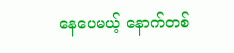နေပေမယ့် နောက်တစ်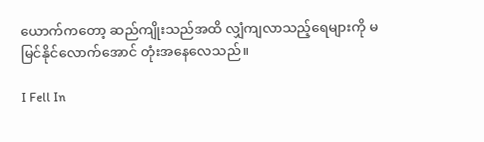ယောက်ကတော့ ဆည်ကျိုးသည်အထိ လျှံကျလာသည့်ရေများကို မမြင်နိုင်လောက်အောင် တုံးအနေလေသည်။

I Fell In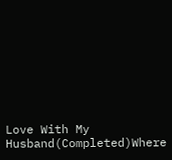Love With My Husband(Completed)Where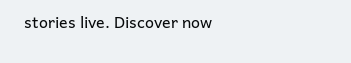stories live. Discover now